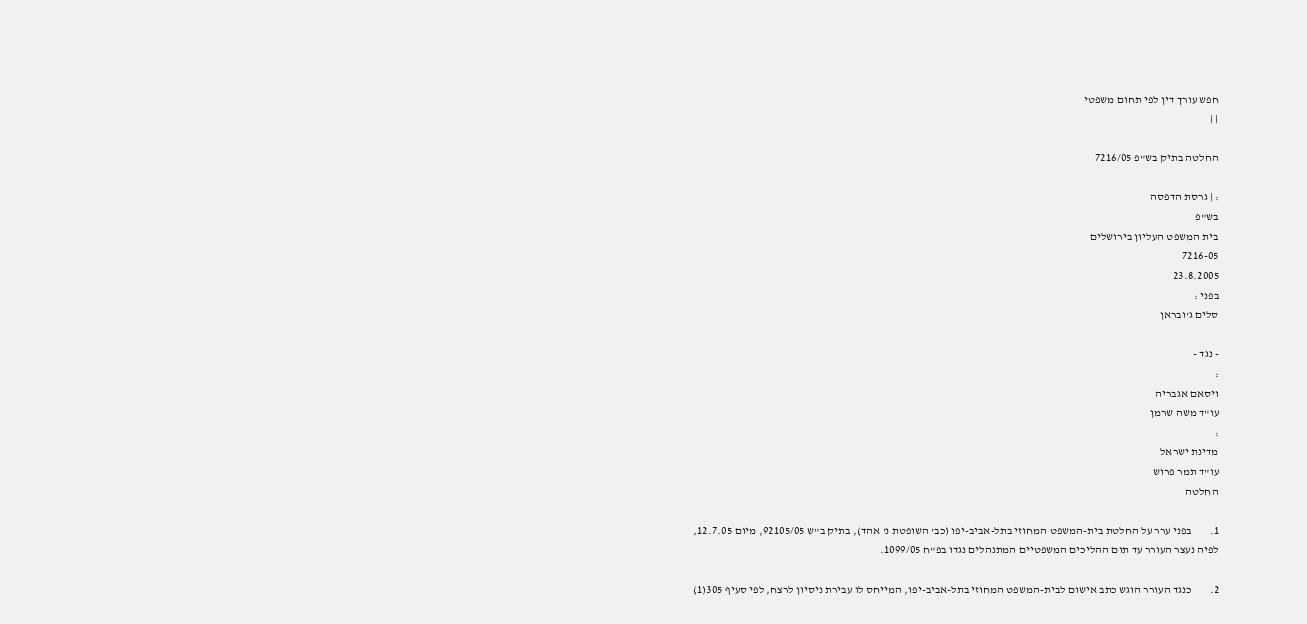חפש עורך דין לפי תחום משפטי
| |

החלטה בתיק בש"פ 7216/05

: | גרסת הדפסה
בש"פ
בית המשפט העליון בירושלים
7216-05
23.8.2005
בפני :
סלים ג'ובראן

- נגד -
:
ויסאם אגבריה
עו"ד משה שרמן
:
מדינת ישראל
עו"ד תמר פרוש
החלטה

1.        בפני ערר על החלטת בית-המשפט המחוזי בתל-אביב-יפו (כב' השופטת נ' אהד), בתיק ב"ש 92105/05, מיום 12.7.05, לפיה נעצר העורר עד תום ההליכים המשפטיים המתנהלים נגדו בפ"ח 1099/05.

2.        כנגד העורר הוגש כתב אישום לבית-המשפט המחוזי בתל-אביב-יפו, המייחס לו עבירת ניסיון לרצח, לפי סעיף 305(1)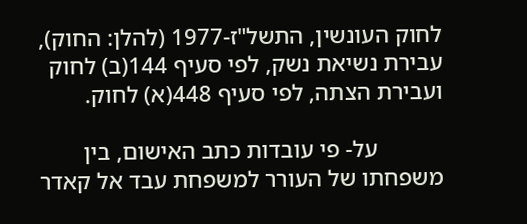לחוק העונשין, התשל"ז-1977 (להלן: החוק), עבירת נשיאת נשק, לפי סעיף 144(ב) לחוק ועבירת הצתה, לפי סעיף 448(א) לחוק.

           על- פי עובדות כתב האישום, בין משפחתו של העורר למשפחת עבד אל קאדר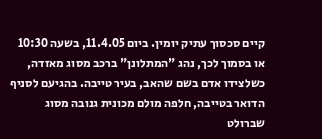קיים סכסוך עתיק יומין. ביום 11.4.05, בשעה 10:30 או בסמוך לכך, נהג "המתלונן" ברכב מסוג מאזדה, כשלצידו אדם בשם שהאב, בעיר טייבה. בהגיעם לסניף הדואר בטייבה, חלפה מולם מכונית גנובה מסוג שברולט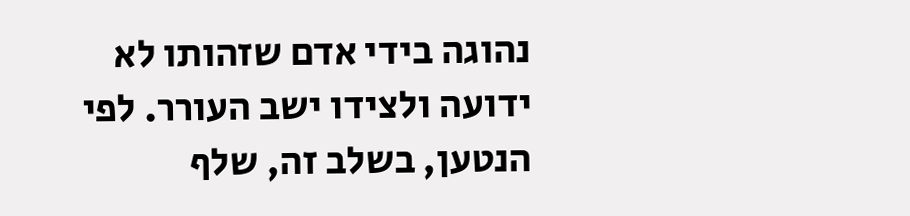נהוגה בידי אדם שזהותו לא ידועה ולצידו ישב העורר. לפי הנטען, בשלב זה, שלף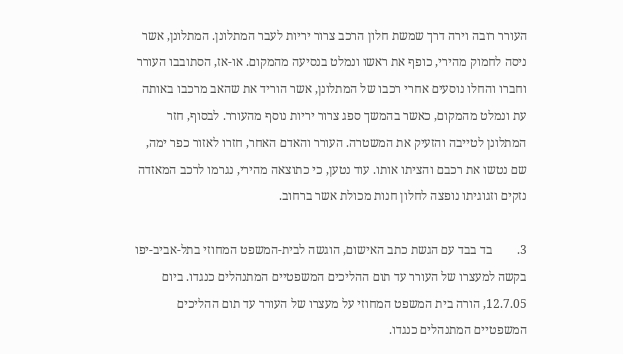העורר רובה וירה דרך שמשת חלון הרכב צרור יריות לעבר המתלונן. המתלונן, אשר ניסה לחמוק מהירי, כופף את ראשו ונמלט בנסיעה מהמקום. או-אז, הסתובבו העורר וחברו והחלו נוסעים אחרי רכבו של המתלונן, אשר הוריד את שהאב מרכבו באותה עת ונמלט מהמקום, כאשר בהמשך ספג צרור יריות נוסף מהעורר. לבסוף, חזר המתלונן לטייבה והזעיק את המשטרה. העורר והאדם האחר, חזרו לאזור כפר ימה, שם נטשו את רכבם והציתו אותו. עוד נטען, כי כתוצאה מהירי, נגרמו לרכב המאזדה נזקים וזגוגיתו נופצה לחלון חנות מכולת אשר ברחוב.

3.        בד בבד עם הגשת כתב האישום, הוגשה לבית-המשפט המחוזי בתל-אביב-יפו בקשה למעצרו של העורר עד תום ההליכים המשפטיים המתנהלים כנגדו. ביום 12.7.05, הורה בית המשפט המחוזי על מעצרו של העורר עד תום ההליכים המשפטיים המתנהלים כנגדו.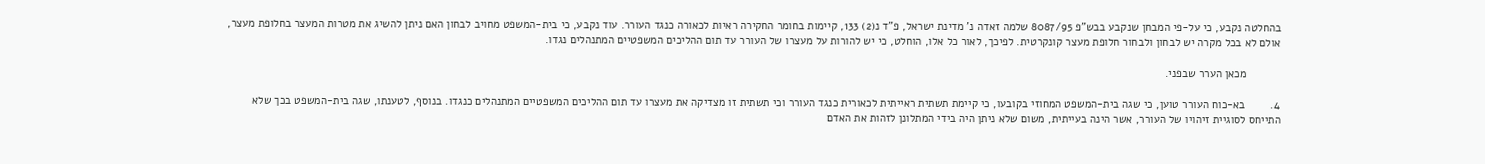בהחלטה נקבע, כי על-פי המבחן שנקבע בבש"פ 8087/95 שלמה זאדה נ' מדינת ישראל, פ"ד נ(2) 133, קיימות בחומר החקירה ראיות לכאורה כנגד העורר. עוד נקבע, כי בית-המשפט מחויב לבחון האם ניתן להשיג את מטרות המעצר בחלופת מעצר, אולם לא בכל מקרה יש לבחון ולבחור חלופת מעצר קונקרטית. לפיכך, לאור כל אלו, הוחלט, כי יש להורות על מעצרו של העורר עד תום ההליכים המשפטיים המתנהלים נגדו.

           מכאן הערר שבפני.

4.        בא-כוח העורר טוען, כי שגה בית-המשפט המחוזי בקובעו, כי קיימת תשתית ראייתית לכאורית כנגד העורר וכי תשתית זו מצדיקה את מעצרו עד תום ההליכים המשפטיים המתנהלים כנגדו. בנוסף, לטענתו, שגה בית-המשפט בכך שלא התייחס לסוגיית זיהויו של העורר, אשר הינה בעייתית, משום שלא ניתן היה בידי המתלונן לזהות את האדם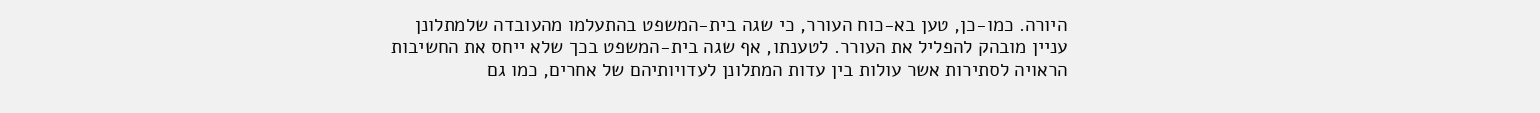היורה. כמו-כן, טען בא-כוח העורר, כי שגה בית-המשפט בהתעלמו מהעובדה שלמתלונן עניין מובהק להפליל את העורר. לטענתו, אף שגה בית-המשפט בכך שלא ייחס את החשיבות הראויה לסתירות אשר עולות בין עדות המתלונן לעדויותיהם של אחרים, כמו גם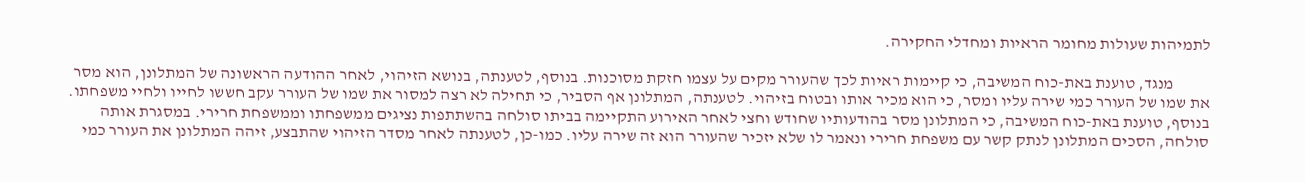לתמיהות שעולות מחומר הראיות ומחדלי החקירה.

           מנגד, טוענת באת-כוח המשיבה, כי קיימות ראיות לכך שהעורר מקים על עצמו חזקת מסוכנות. בנוסף, לטענתה, בנושא הזיהוי, לאחר ההודעה הראשונה של המתלונן, הוא מסר את שמו של העורר כמי שירה עליו ומסר, כי הוא מכיר אותו ובטוח בזיהוי. לטענתה, המתלונן אף הסביר, כי תחילה לא רצה למסור את שמו של העורר עקב חששו לחייו ולחיי משפחתו. בנוסף, טוענת באת-כוח המשיבה, כי המתלונן מסר בהודעותיו שחודש וחצי לאחר האירוע התקיימה בביתו סולחה בהשתתפות נציגים ממשפחתו וממשפחת חרירי. במסגרת אותה סולחה, הסכים המתלונן לנתק קשר עם משפחת חרירי ונאמר לו שלא יזכיר שהעורר הוא זה שירה עליו. כמו-כן, לטענתה לאחר מסדר הזיהוי שהתבצע, זיהה המתלונן את העורר כמי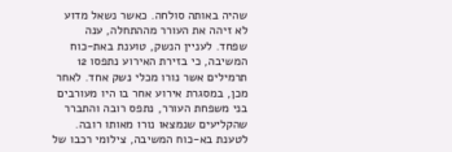שהיה באותה סולחה. כאשר נשאל מדוע לא זיהה את העורר מההתחלה, ענה שפחד. לעניין הנשק, טוענת באת-כוח המשיבה, כי בזירת האירוע נתפסו 12 תרמילים אשר נורו מכלי נשק אחד. לאחר מכן, במסגרת אירוע אחר בו היו מעורבים בני משפחת העורר, נתפס רובה והתברר שהקליעים שנמצאו נורו מאותו רובה. לטענת בא-כוח המשיבה, צילומי רכבו של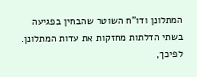המתלונן ודו"ח השוטר שהבחין בפגיעה בשתי הדלתות מחזקות את עדות המתלונן. לפיכך,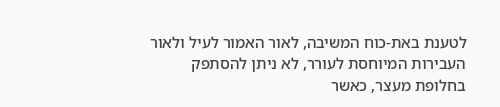לטענת באת-כוח המשיבה, לאור האמור לעיל ולאור העבירות המיוחסת לעורר, לא ניתן להסתפק בחלופת מעצר, כאשר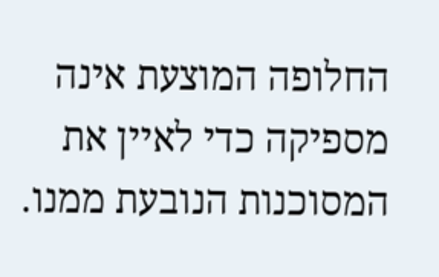החלופה המוצעת אינה מספיקה כדי לאיין את המסוכנות הנובעת ממנו.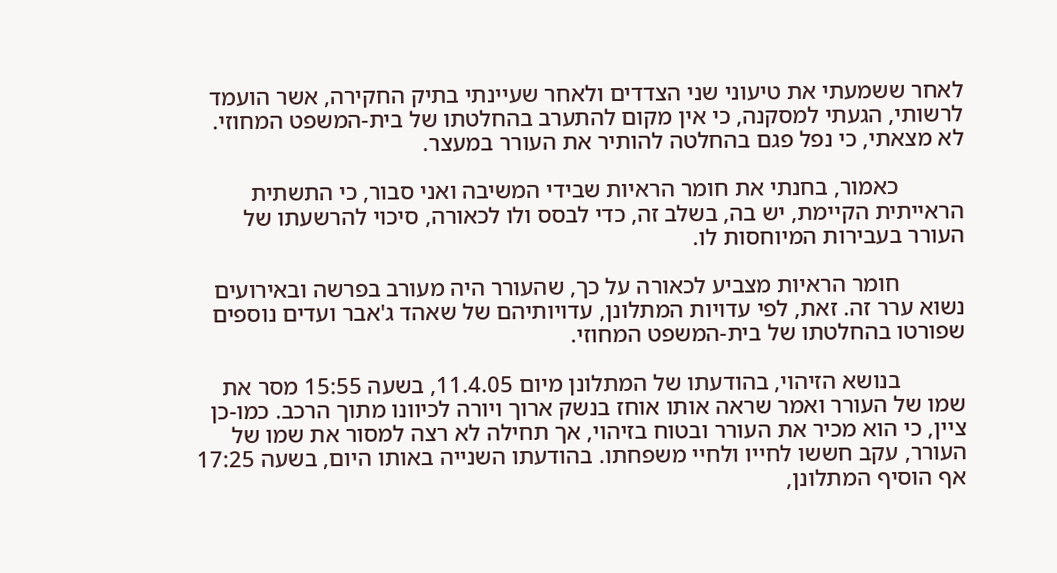לאחר ששמעתי את טיעוני שני הצדדים ולאחר שעיינתי בתיק החקירה, אשר הועמד לרשותי, הגעתי למסקנה, כי אין מקום להתערב בהחלטתו של בית-המשפט המחוזי. לא מצאתי, כי נפל פגם בהחלטה להותיר את העורר במעצר.

           כאמור, בחנתי את חומר הראיות שבידי המשיבה ואני סבור, כי התשתית הראייתית הקיימת, יש בה, בשלב זה, כדי לבסס ולו לכאורה, סיכוי להרשעתו של העורר בעבירות המיוחסות לו.

           חומר הראיות מצביע לכאורה על כך, שהעורר היה מעורב בפרשה ובאירועים נשוא ערר זה. זאת, לפי עדויות המתלונן, עדויותיהם של שאהד ג'אבר ועדים נוספים שפורטו בהחלטתו של בית-המשפט המחוזי.

           בנושא הזיהוי, בהודעתו של המתלונן מיום 11.4.05, בשעה 15:55 מסר את שמו של העורר ואמר שראה אותו אוחז בנשק ארוך ויורה לכיוונו מתוך הרכב. כמו-כן ציין, כי הוא מכיר את העורר ובטוח בזיהוי, אך תחילה לא רצה למסור את שמו של העורר, עקב חששו לחייו ולחיי משפחתו. בהודעתו השנייה באותו היום, בשעה 17:25 אף הוסיף המתלונן,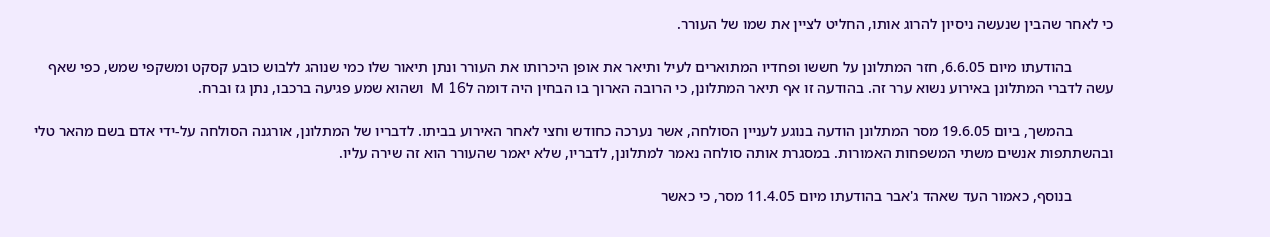כי לאחר שהבין שנעשה ניסיון להרוג אותו, החליט לציין את שמו של העורר.

           בהודעתו מיום 6.6.05, חזר המתלונן על חששו ופחדיו המתוארים לעיל ותיאר את אופן היכרותו את העורר ונתן תיאור שלו כמי שנוהג ללבוש כובע קסקט ומשקפי שמש, כפי שאף עשה לדברי המתלונן באירוע נשוא ערר זה. בהודעה זו אף תיאר המתלונן, כי הרובה הארוך בו הבחין היה דומה לM 16  ושהוא שמע פגיעה ברכבו, נתן גז וברח.

           בהמשך, ביום 19.6.05 מסר המתלונן הודעה בנוגע לעניין הסולחה, אשר נערכה כחודש וחצי לאחר האירוע בביתו. לדבריו של המתלונן, אורגנה הסולחה על-ידי אדם בשם מהאר טלי ובהשתתפות אנשים משתי המשפחות האמורות. במסגרת אותה סולחה נאמר למתלונן, לדבריו, שלא יאמר שהעורר הוא זה שירה עליו.

           בנוסף, כאמור העד שאהד ג'אבר בהודעתו מיום 11.4.05 מסר, כי כאשר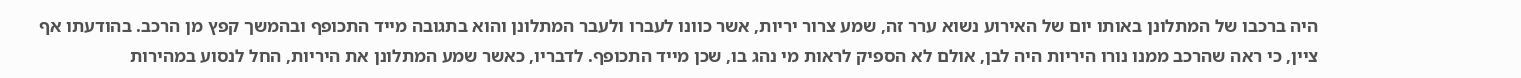היה ברכבו של המתלונן באותו יום של האירוע נשוא ערר זה, שמע צרור יריות, אשר כוונו לעברו ולעבר המתלונן והוא בתגובה מייד התכופף ובהמשך קפץ מן הרכב. בהודעתו אף ציין, כי ראה שהרכב ממנו נורו היריות היה לבן, אולם לא הספיק לראות מי נהג בו, שכן מייד התכופף. לדבריו, כאשר שמע המתלונן את היריות, החל לנסוע במהירות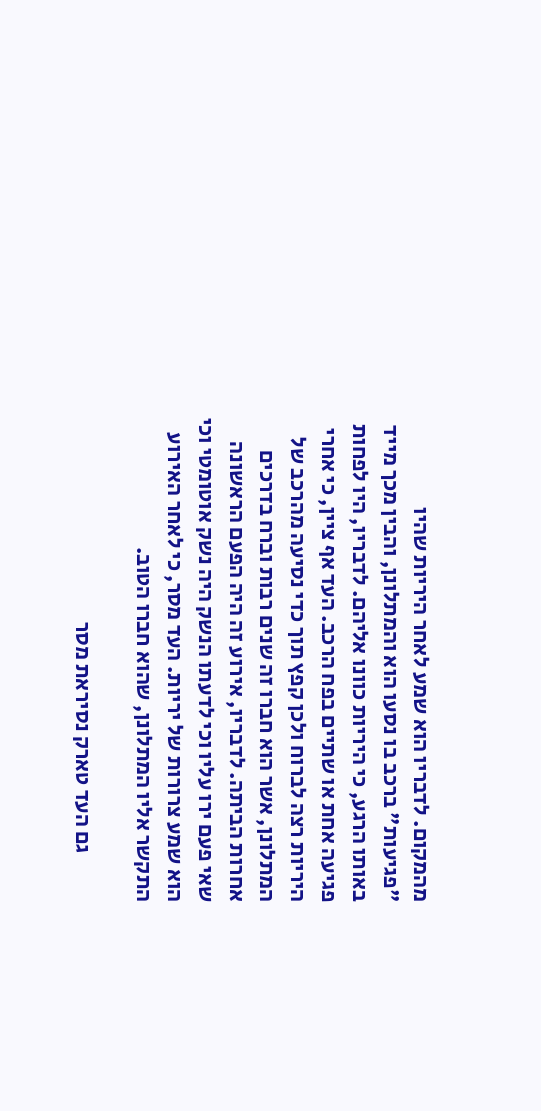מהמקום. לדבריו הוא שמע לאחר היריות שהיו "פגיעות" ברכב בו נסעו הוא והמתלונן, והבין מכך מייד באותו הרגע, כי היריות כוונו אליהם. לדבריו, היו לפחות פגיעה אחת או שתיים בפח הרכב. העד אף ציין, כי אחרי היריות רצה לברוח ולכן קפץ תוך כדי נסיעה מהרכב של המתלונן, אשר הוא חברו זה שנים רבות וברח בדרכים אחרות הביתה. לדבריו, אירוע זה היה הפעם הראשונה שאי פעם ירו עליו וכי לדעתו הנשק היה נשק אוטומטי וכי הוא שמע צרורות של יריות. העד מסר, כי לאחר האירוע התקשר אליו המתלונן, שהוא חברו הטוב.

           גם העד טארק נסיראת מסר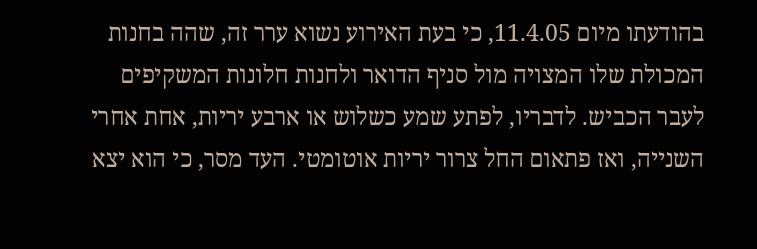בהודעתו מיום 11.4.05, כי בעת האירוע נשוא ערר זה, שהה בחנות המכולת שלו המצויה מול סניף הדואר ולחנות חלונות המשקיפים לעבר הכביש. לדבריו, לפתע שמע כשלוש או ארבע יריות, אחת אחרי השנייה, ואז פתאום החל צרור יריות אוטומטי. העד מסר, כי הוא יצא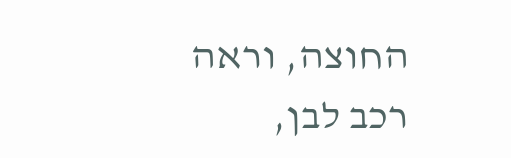החוצה, וראה רכב לבן,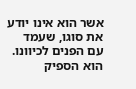אשר הוא אינו יודע את סוגו, שעמד עם הפנים לכיוונו. הוא הספיק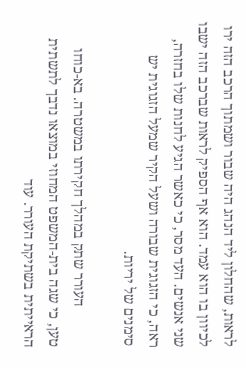לראות, שהחלון ליד הנהג היה שבור ושמתוך הרכב הזה ירו לכיוון בו הוא עמד. הוא אף הספיק לראות שברכב הזה ישבו שני אנשים. העד מסר, כי כאשר הגיע לחנות שלו בחזרה, ראה, כי הזגוגית שבורה ושעל הקיר שמעל הזגוגית יש סימנים של יריות.

           העורר שתק במהלך חקירתו במשטרה. בא-כוחו טען, כי שגה בית-המשפט המחוזי במוצאו נדבך לתשתית הראייתית בשתיקת העורר. עוד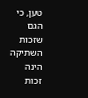טען, כי הגם שזכות השתיקה הינה זכות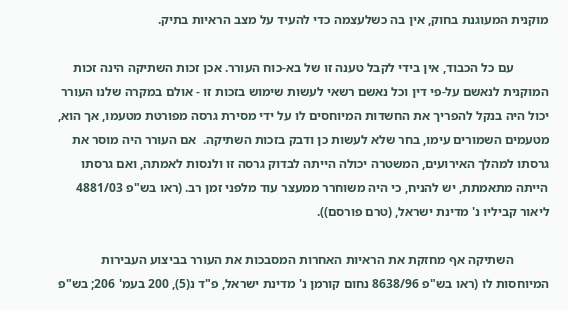מוקנית המעוגנת בחוק, אין בה כשלעצמה כדי להעיד על מצב הראיות בתיק.

           עם כל הכבוד, אין בידי לקבל טענה זו של בא-כוח העורר. אכן זכות השתיקה הינה זכות המוקנית לנאשם על-פי דין וכל נאשם רשאי לעשות שימוש בזכות זו - אולם במקרה שלנו העורר יכול היה בנקל להפריך את החשדות המיוחסים לו על ידי מסירת גרסה מפורטת מטעמו, אך הוא, מטעמים השמורים עימו, בחר שלא לעשות כן ודבק בזכות השתיקה.  אם העורר היה מוסר את גרסתו למהלך האירועים, המשטרה יכולה הייתה לבדוק גרסה זו ולנסות לאמתה, ואם גרסתו הייתה מתאמתת, יש להניח, כי היה משוחרר ממעצר עוד מלפני זמן רב. (ראו בש"פ 4881/03 ליאור קביליו נ' מדינת ישראל, (טרם פורסם)).

           השתיקה אף מחזקת את הראיות האחרות המסבכות את העורר בביצוע העבירות המיוחסות לו (ראו בש"פ 8638/96 נחום קורמן נ' מדינת ישראל, פ"ד נ(5), 200 בעמ' 206; בש"פ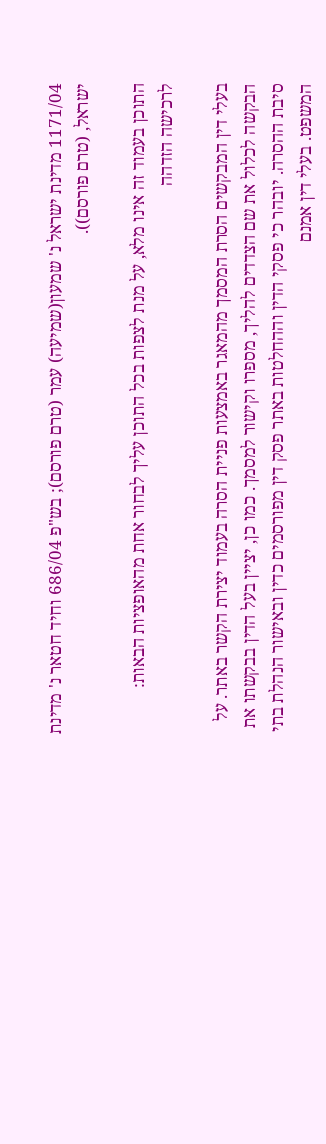1171/04 מדינת ישראל נ' שמעון(שמיעה) עמר (טרם פורסם); בש"פ 686/04 וחיד חטאר נ' מדינת ישראל, (טרם פורסם)).

התוכן בעמוד זה אינו מלא, על מנת לצפות בכל התוכן עליך לבחור אחת מהאופציות הבאות:
לרכישה הזדהה

בעלי דין המבקשים הסרת המסמך מהמאגר באמצעות פניית הסרה בעמוד יצירת הקשר באתר. על הבקשה לכלול את שם הצדדים להליך, מספרו וקישור למסמך. כמו כן, יציין בעל הדין בבקשתו את סיבת ההסרה. יובהר כי פסקי הדין וההחלטות באתר פסק דין מפורסמים כדין ובאישור הנהלת בתי המשפט. בעלי דין אמנם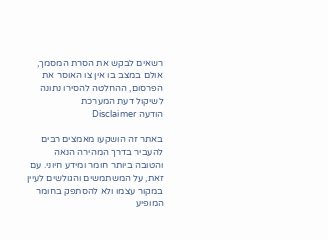רשאים לבקש את הסרת המסמך, אולם במצב בו אין צו האוסר את הפרסום, ההחלטה להסירו נתונה לשיקול דעת המערכת
הודעה Disclaimer

באתר זה הושקעו מאמצים רבים להעביר בדרך המהירה הנאה והטובה ביותר חומר ומידע חיוני. עם זאת, על המשתמשים והגולשים לעיין במקור עצמו ולא להסתפק בחומר המופיע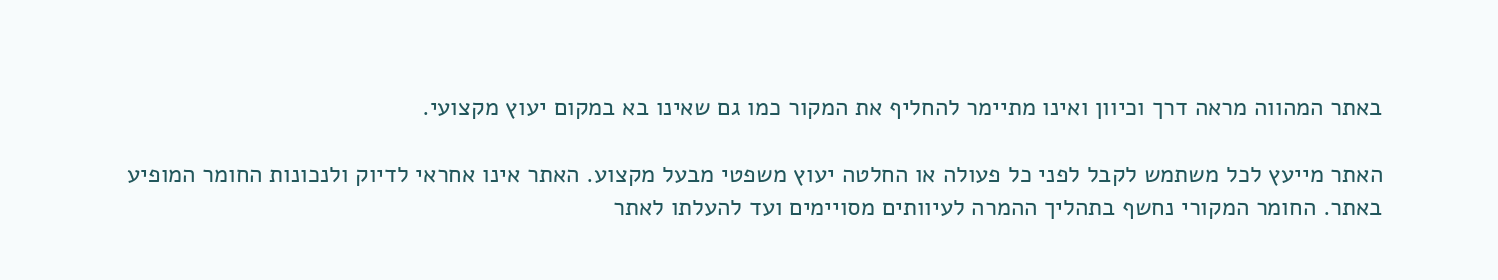באתר המהווה מראה דרך וכיוון ואינו מתיימר להחליף את המקור כמו גם שאינו בא במקום יעוץ מקצועי.

האתר מייעץ לכל משתמש לקבל לפני כל פעולה או החלטה יעוץ משפטי מבעל מקצוע. האתר אינו אחראי לדיוק ולנכונות החומר המופיע באתר. החומר המקורי נחשף בתהליך ההמרה לעיוותים מסויימים ועד להעלתו לאתר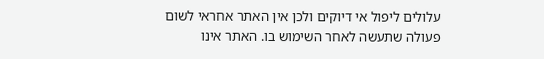עלולים ליפול אי דיוקים ולכן אין האתר אחראי לשום פעולה שתעשה לאחר השימוש בו. האתר אינו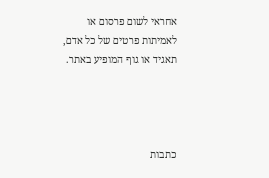אחראי לשום פרסום או לאמיתות פרטים של כל אדם, תאגיד או גוף המופיע באתר.




כתבות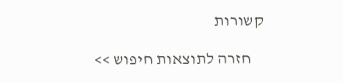קשורות

    חזרה לתוצאות חיפוש >>